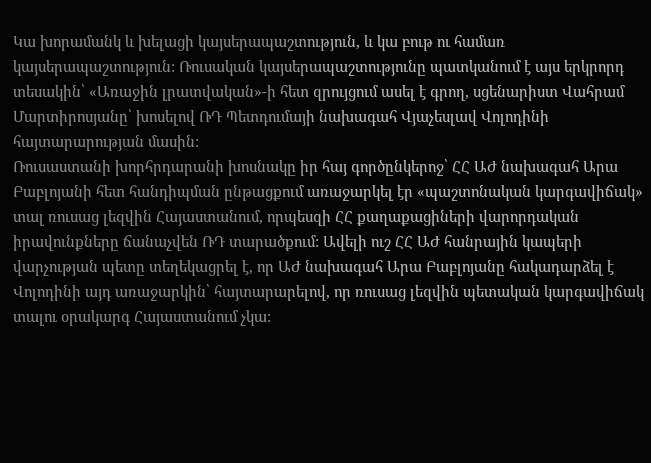Կա խորամանկ և խելացի կայսերապաշտություն, և կա բութ ու համառ կայսերապաշտություն: Ռուսական կայսերապաշտությունը պատկանում է այս երկրորդ տեսակին՝ «Առաջին լրատվական»-ի հետ զրույցում ասել է գրող, սցենարիստ Վահրամ Մարտիրոսյանը՝ խոսելով ՌԴ Պետդումայի նախագահ Վյաչեսլավ Վոլոդինի հայտարարության մասին:
Ռուսաստանի խորհրդարանի խոսնակը իր հայ գործընկերոջ՝ ՀՀ ԱԺ նախագահ Արա Բաբլոյանի հետ հանդիպման ընթացքում առաջարկել էր «պաշտոնական կարգավիճակ» տալ ռուսաց լեզվին Հայաստանում, որպեսզի ՀՀ քաղաքացիների վարորդական իրավունքները ճանաչվեն ՌԴ տարածքում: Ավելի ուշ ՀՀ ԱԺ հանրային կապերի վարչության պետը տեղեկացրել է, որ ԱԺ նախագահ Արա Բաբլոյանը հակադարձել է Վոլոդինի այդ առաջարկին՝ հայտարարելով, որ ռուսաց լեզվին պետական կարգավիճակ տալու օրակարգ Հայաստանում չկա: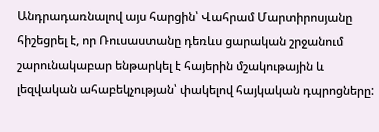Անդրադառնալով այս հարցին՝ Վահրամ Մարտիրոսյանը հիշեցրել է, որ Ռուսաստանը դեռևս ցարական շրջանում շարունակաբար ենթարկել է հայերին մշակութային և լեզվական ահաբեկչության՝ փակելով հայկական դպրոցները: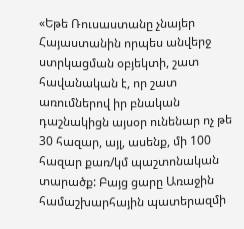«Եթե Ռուսաստանը չնայեր Հայաստանին որպես անվերջ ստրկացման օբյեկտի, շատ հավանական է, որ շատ առումներով իր բնական դաշնակիցն այսօր ունենար ոչ թե 30 հազար, այլ, ասենք, մի 100 հազար քառ/կմ պաշտոնական տարածք: Բայց ցարը Առաջին համաշխարհային պատերազմի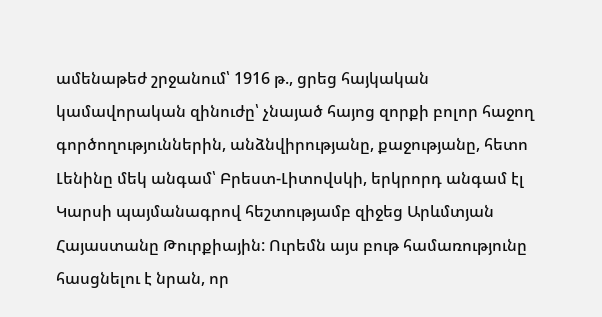ամենաթեժ շրջանում՝ 1916 թ., ցրեց հայկական կամավորական զինուժը՝ չնայած հայոց զորքի բոլոր հաջող գործողություններին, անձնվիրությանը, քաջությանը, հետո Լենինը մեկ անգամ՝ Բրեստ-Լիտովսկի, երկրորդ անգամ էլ Կարսի պայմանագրով հեշտությամբ զիջեց Արևմտյան Հայաստանը Թուրքիային: Ուրեմն այս բութ համառությունը հասցնելու է նրան, որ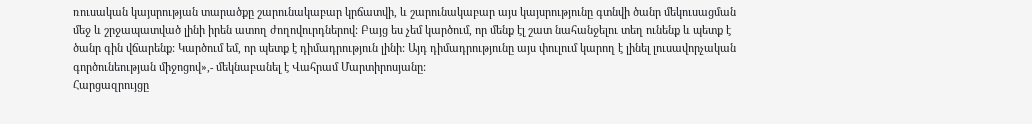ռուսական կայսրության տարածքը շարունակաբար կրճատվի, և շարունակաբար այս կայսրությունը գտնվի ծանր մեկուսացման մեջ և շրջապատված լինի իրեն ատող ժողովուրդներով: Բայց ես չեմ կարծում, որ մենք էլ շատ նահանջելու տեղ ունենք և պետք է ծանր գին վճարենք: Կարծում եմ, որ պետք է դիմադրություն լինի: Այդ դիմադրությունը այս փուլում կարող է լինել լուսավորչական գործունեության միջոցով»,- մեկնաբանել է Վահրամ Մարտիրոսյանը:
Հարցազրույցը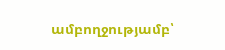ամբողջությամբ՝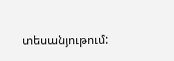տեսանյութում: